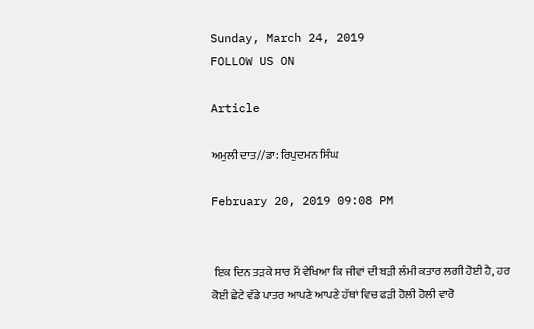Sunday, March 24, 2019
FOLLOW US ON

Article

ਅਮੁਲੀ ਦਾਤ//ਡਾ: ਰਿਪੁਦਮਨ ਸਿੰਘ

February 20, 2019 09:08 PM


 ਇਕ ਦਿਨ ਤੜਕੇ ਸਾਰ ਮੈਂ ਵੇਖਿਆ ਕਿ ਜੀਵਾਂ ਦੀ ਬੜੀ ਲੰਮੀ ਕਤਾਰ ਲਗੀ ਹੋਈ ਹੈ, ਹਰ ਕੋਈ ਛੇਟੇ ਵੱਡੇ ਪਾਤਰ ਆਪਣੇ ਆਪਣੇ ਹੱਥਾਂ ਵਿਚ ਫੜੀ ਹੋਲੀ ਹੋਲੀ ਵਾਰੋ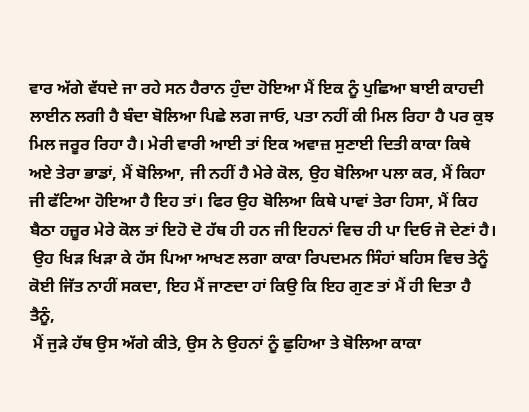ਵਾਰ ਅੱਗੇ ਵੱਧਦੇ ਜਾ ਰਹੇ ਸਨ ਹੈਰਾਨ ਹੁੰਦਾ ਹੋਇਆ ਮੈਂ ਇਕ ਨੂੰ ਪੁਛਿਆ ਬਾਈ ਕਾਹਦੀ ਲਾਈਨ ਲਗੀ ਹੈ ਬੰਦਾ ਬੋਲਿਆ ਪਿਛੇ ਲਗ ਜਾਓ, ਪਤਾ ਨਹੀਂ ਕੀ ਮਿਲ ਰਿਹਾ ਹੈ ਪਰ ਕੁਝ ਮਿਲ ਜਰੂਰ ਰਿਹਾ ਹੈ। ਮੇਰੀ ਵਾਰੀ ਆਈ ਤਾਂ ਇਕ ਅਵਾਜ਼ ਸੁਣਾਈ ਦਿਤੀ ਕਾਕਾ ਕਿਥੇ ਅਏ ਤੇਰਾ ਭਾਡਾਂ, ਮੈਂ ਬੋਲਿਆ, ਜੀ ਨਹੀਂ ਹੈ ਮੇਰੇ ਕੋਲ, ਉਹ ਬੋਲਿਆ ਪਲਾ ਕਰ, ਮੈਂ ਕਿਹਾ ਜੀ ਫੱਟਿਆ ਹੋਇਆ ਹੈ ਇਹ ਤਾਂ। ਫਿਰ ਉਹ ਬੋਲਿਆ ਕਿਥੇ ਪਾਵਾਂ ਤੇਰਾ ਹਿਸਾ, ਮੈਂ ਕਿਹ ਬੈਠਾ ਹਜ਼ੂਰ ਮੇਰੇ ਕੋਲ ਤਾਂ ਇਹੋ ਦੋ ਹੱਥ ਹੀ ਹਨ ਜੀ ਇਹਨਾਂ ਵਿਚ ਹੀ ਪਾ ਦਿਓ ਜੋ ਦੇਣਾਂ ਹੈ।
 ਉਹ ਖਿੜ ਖਿੜਾ ਕੇ ਹੱਸ ਪਿਆ ਆਖਣ ਲਗਾ ਕਾਕਾ ਰਿਪਦਮਨ ਸਿੰਹਾਂ ਬਹਿਸ ਵਿਚ ਤੇਨੂੰ ਕੋਈ ਜਿੱਤ ਨਾਹੀਂ ਸਕਦਾ, ਇਹ ਮੈਂ ਜਾਣਦਾ ਹਾਂ ਕਿਉ ਕਿ ਇਹ ਗੁਣ ਤਾਂ ਮੈਂ ਹੀ ਦਿਤਾ ਹੈ ਤੈਨੂੰ,
 ਮੈਂ ਜੁੜੇ ਹੱਥ ਉਸ ਅੱਗੇ ਕੀਤੇ, ਉਸ ਨੇ ਉਹਨਾਂ ਨੂੰ ਛੁਹਿਆ ਤੇ ਬੋਲਿਆ ਕਾਕਾ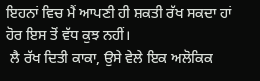ਇਹਨਾਂ ਵਿਚ ਮੈਂ ਆਪਣੀ ਹੀ ਸ਼ਕਤੀ ਰੱਖ ਸਕਦਾ ਹਾਂ ਹੋਰ ਇਸ ਤੋਂ ਵੱਧ ਕੁਝ ਨਹੀਂ।
 ਲੈ ਰੱਖ ਦਿਤੀ ਕਾਕਾ, ਉਸੇ ਵੇਲੇ ਇਕ ਅਲੋਕਿਕ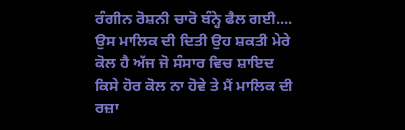ਰੰਗੀਨ ਰੋਸ਼ਨੀ ਚਾਰੋ ਬੰਨ੍ਹੇ ਫੈਲ ਗਈ.... ਉਸ ਮਾਲਿਕ ਦੀ ਦਿਤੀ ਉਹ ਸ਼ਕਤੀ ਮੇਰੇ ਕੋਲ ਹੈ ਅੱਜ ਜੋ ਸੰਸਾਰ ਵਿਚ ਸ਼ਾਇਦ ਕਿਸੇ ਹੋਰ ਕੋਲ ਨਾ ਹੋਵੇ ਤੇ ਮੈਂ ਮਾਲਿਕ ਦੀ ਰਜ਼ਾ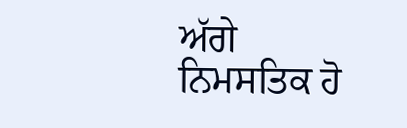ਅੱਗੇ ਨਿਮਸਤਿਕ ਹੋ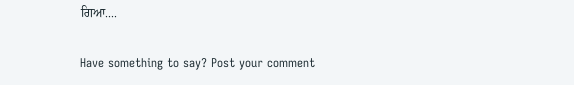ਗਿਆ....

Have something to say? Post your comment